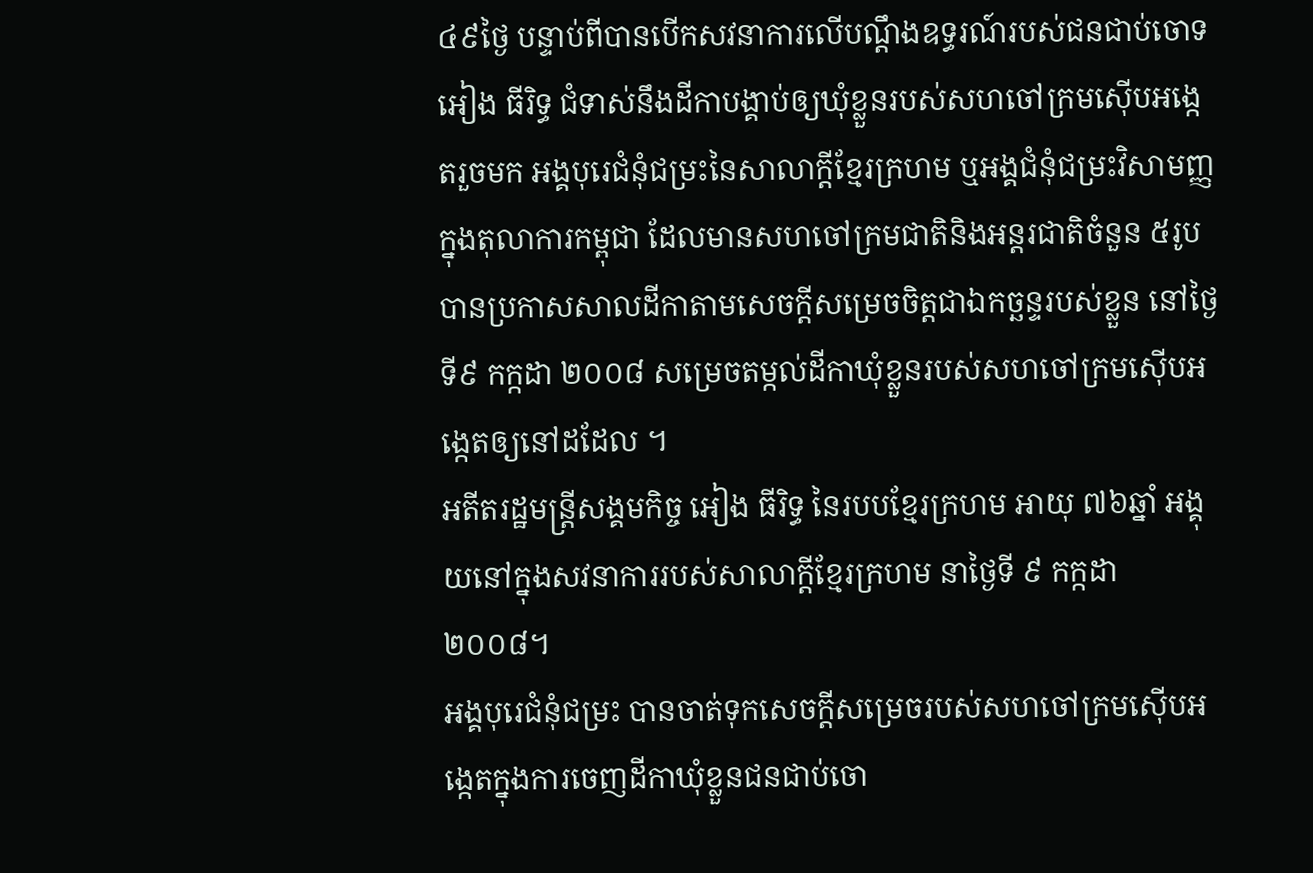៤៩ថ្ងៃ បន្ទាប់ពីបានបើកសវនាការលើបណ្តឹងឧទ្ធរណ៍របស់ជនជាប់ចោទ អៀង ធីរិទ្ធ ជំទាស់នឹងដីកាបង្គាប់ឲ្យឃុំខ្លួនរបស់សហចៅក្រមស៊ើបអង្កេតរួចមក អង្គបុរេជំនុំជម្រះនៃសាលាក្តីខ្មែរក្រហម ឬអង្គជំនុំជម្រះវិសាមញ្ញក្នុងតុលាការកម្ពុជា ដែលមានសហចៅក្រមជាតិនិងអន្តរជាតិចំនួន ៥រូប បានប្រកាសសាលដីកាតាមសេចក្តីសម្រេចចិត្តជាឯកច្ឆន្ទរបស់ខ្លួន នៅថ្ងៃទី៩ កក្កដា ២០០៨ សម្រេចតម្កល់ដីកាឃុំខ្លួនរបស់សហចៅក្រមស៊ើបអង្កេតឲ្យនៅដដែល ។
អតីតរដ្ឋមន្ត្រីសង្គមកិច្ច អៀង ធីរិទ្ធ នៃរបបខ្មែរក្រហម អាយុ ៧៦ឆ្នាំ អង្គុយនៅក្នុងសវនាការរបស់សាលាក្ដីខ្មែរក្រហម នាថ្ងៃទី ៩ កក្កដា ២០០៨។
អង្គបុរេជំនុំជម្រះ បានចាត់ទុកសេចក្តីសម្រេចរបស់សហចៅក្រមស៊ើបអង្កេតក្នុងការចេញដីកាឃុំខ្លួនជនជាប់ចោ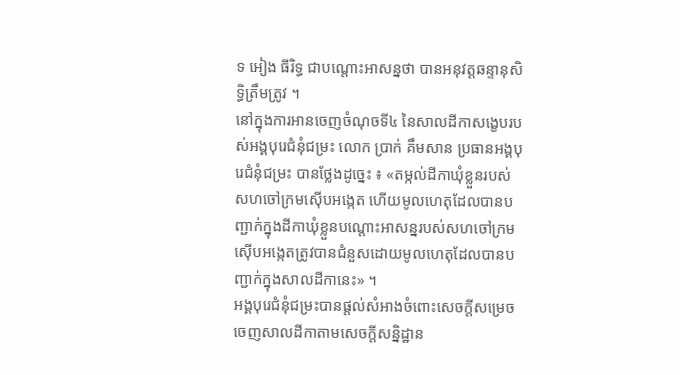ទ អៀង ធីរិទ្ធ ជាបណ្តោះអាសន្នថា បានអនុវត្តឆន្ទានុសិទ្ធិត្រឹមត្រូវ ។
នៅក្នុងការអានចេញចំណុចទី៤ នៃសាលដីកាសង្ខេបរបស់អង្គបុរេជំនុំជម្រះ លោក ប្រាក់ គឹមសាន ប្រធានអង្គបុរេជំនុំជម្រះ បានថ្លែងដូច្នេះ ៖ «តម្កល់ដីកាឃុំខ្លួនរបស់សហចៅក្រមស៊ើបអង្កេត ហើយមូលហេតុដែលបានបញ្ជាក់ក្នុងដីកាឃុំខ្លួនបណ្ដោះអាសន្នរបស់សហចៅក្រមស៊ើបអង្កេតត្រូវបានជំនួសដោយមូលហេតុដែលបានបញ្ជាក់ក្នុងសាលដីកានេះ» ។
អង្គបុរេជំនុំជម្រះបានផ្តល់សំអាងចំពោះសេចក្តីសម្រេចចេញសាលដីកាតាមសេចក្តីសន្និដ្ឋាន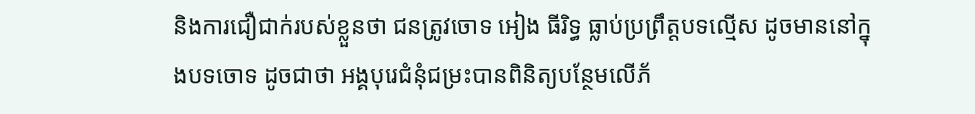និងការជឿជាក់របស់ខ្លួនថា ជនត្រូវចោទ អៀង ធីរិទ្ធ ធ្លាប់ប្រព្រឹត្តបទល្មើស ដូចមាននៅក្នុងបទចោទ ដូចជាថា អង្គបុរេជំនុំជម្រះបានពិនិត្យបន្ថែមលើភ័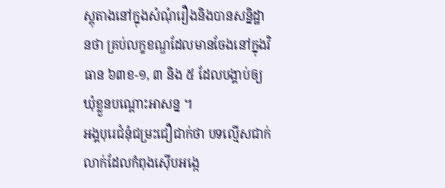ស្តុតាងនៅក្នុងសំណុំរឿងនិងបានសន្និដ្ឋានថា គ្រប់លក្ខខណ្ឌដែលមានចែងនៅក្នុងវិធាន ៦៣ខ-១, ៣ និង ៥ ដែលបង្គាប់ឲ្យឃុំខ្លួនបណ្តោះអាសន្ន ។
អង្គបុរេជំនុំជម្រះជឿជាក់ថា បទល្មើសជាក់លាក់ដែលកំពុងស៊ើបអង្កេ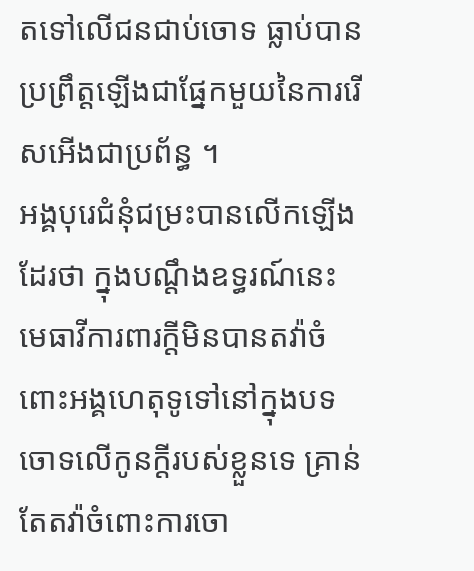តទៅលើជនជាប់ចោទ ធ្លាប់បានប្រព្រឹត្តឡើងជាផ្នែកមួយនៃការរើសអើងជាប្រព័ន្ធ ។
អង្គបុរេជំនុំជម្រះបានលើកឡើងដែរថា ក្នុងបណ្តឹងឧទ្ធរណ៍នេះ មេធាវីការពារក្តីមិនបានតវ៉ាចំពោះអង្គហេតុទូទៅនៅក្នុងបទចោទលើកូនក្តីរបស់ខ្លួនទេ គ្រាន់តែតវ៉ាចំពោះការចោ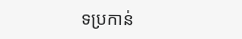ទប្រកាន់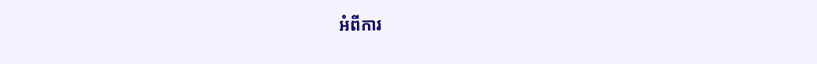អំពីការ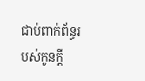ជាប់ពាក់ព័ន្ធរបស់កូនក្តី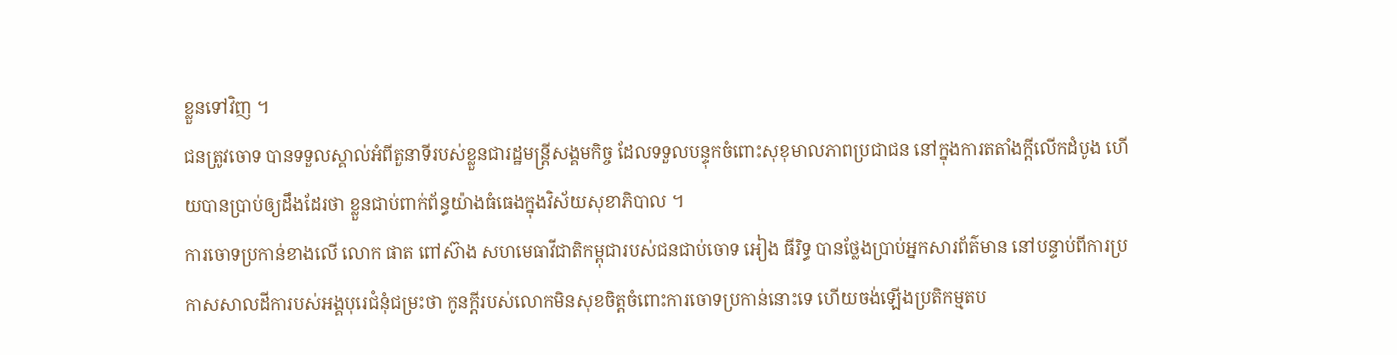ខ្លួនទៅវិញ ។
ជនត្រូវចោទ បានទទួលស្គាល់អំពីតួនាទីរបស់ខ្លួនជារដ្ឋមន្រ្តីសង្គមកិច្ច ដែលទទួលបន្ទុកចំពោះសុខុមាលភាពប្រជាជន នៅក្នុងការតតាំងក្តីលើកដំបូង ហើយបានប្រាប់ឲ្យដឹងដែរថា ខ្លួនជាប់ពាក់ព័ន្ធយ៉ាងធំធេងក្នុងវិស័យសុខាភិបាល ។
ការចោទប្រកាន់ខាងលើ លោក ផាត ពៅស៊ាង សហមេធាវីជាតិកម្ពុជារបស់ជនជាប់ចោទ អៀង ធីរិទ្ធ បានថ្លែងប្រាប់អ្នកសារព័ត៌មាន នៅបន្ទាប់ពីការប្រកាសសាលដីការបស់អង្គបុរេជំនុំជម្រះថា កូនក្តីរបស់លោកមិនសុខចិត្តចំពោះការចោទប្រកាន់នោះទេ ហើយចង់ឡើងប្រតិកម្មតប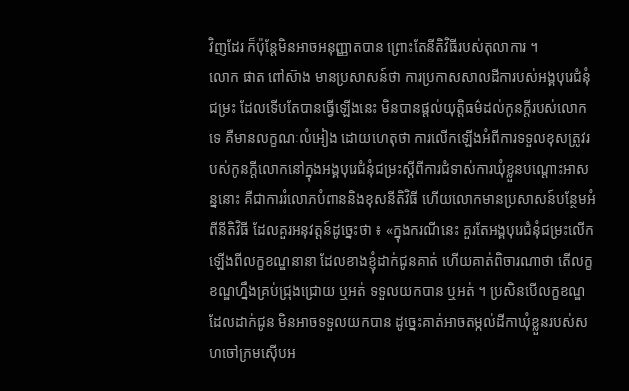វិញដែរ ក៏ប៉ុន្តែមិនអាចអនុញ្ញាតបាន ព្រោះតែនីតិវិធីរបស់តុលាការ ។
លោក ផាត ពៅស៊ាង មានប្រសាសន៍ថា ការប្រកាសសាលដីការបស់អង្គបុរេជំនុំជម្រះ ដែលទើបតែបានធ្វើឡើងនេះ មិនបានផ្តល់យុត្តិធម៌ដល់កូនក្តីរបស់លោកទេ គឺមានលក្ខណៈលំអៀង ដោយហេតុថា ការលើកឡើងអំពីការទទួលខុសត្រូវរបស់កូនក្តីលោកនៅក្នុងអង្គបុរេជំនុំជម្រះស្តីពីការជំទាស់ការឃុំខ្លួនបណ្តោះអាសន្ននោះ គឺជាការរំលោភបំពាននិងខុសនីតិវិធី ហើយលោកមានប្រសាសន៍បន្ថែមអំពីនីតិវិធី ដែលគួរអនុវត្តន៍ដូច្នេះថា ៖ «ក្នុងករណីនេះ គួរតែអង្គបុរេជំនុំជម្រះលើកឡើងពីលក្ខខណ្ឌនានា ដែលខាងខ្ញុំដាក់ជូនគាត់ ហើយគាត់ពិចារណាថា តើលក្ខខណ្ឌហ្នឹងគ្រប់ជ្រុងជ្រោយ ឬអត់ ទទួលយកបាន ឬអត់ ។ ប្រសិនបើលក្ខខណ្ឌដែលដាក់ជូន មិនអាចទទួលយកបាន ដូច្នេះគាត់អាចតម្កល់ដីកាឃុំខ្លួនរបស់សហចៅក្រមស៊ើបអ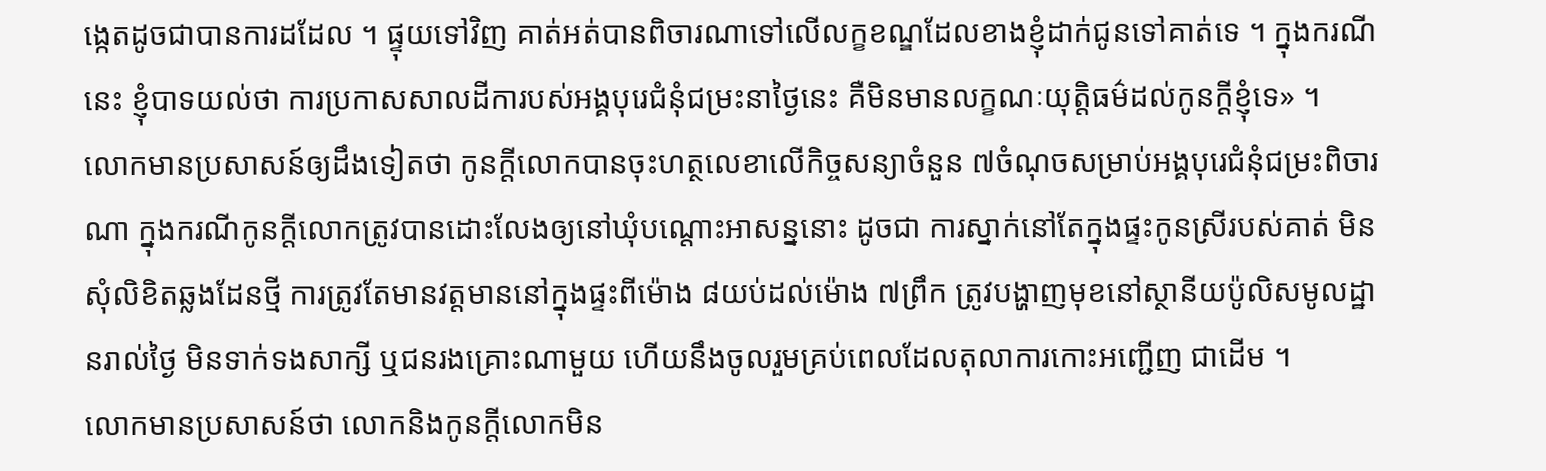ង្កេតដូចជាបានការដដែល ។ ផ្ទុយទៅវិញ គាត់អត់បានពិចារណាទៅលើលក្ខខណ្ឌដែលខាងខ្ញុំដាក់ជូនទៅគាត់ទេ ។ ក្នុងករណីនេះ ខ្ញុំបាទយល់ថា ការប្រកាសសាលដីការបស់អង្គបុរេជំនុំជម្រះនាថ្ងៃនេះ គឺមិនមានលក្ខណៈយុត្តិធម៌ដល់កូនក្ដីខ្ញុំទេ» ។
លោកមានប្រសាសន៍ឲ្យដឹងទៀតថា កូនក្តីលោកបានចុះហត្ថលេខាលើកិច្ចសន្យាចំនួន ៧ចំណុចសម្រាប់អង្គបុរេជំនុំជម្រះពិចារណា ក្នុងករណីកូនក្តីលោកត្រូវបានដោះលែងឲ្យនៅឃុំបណ្តោះអាសន្ននោះ ដូចជា ការស្នាក់នៅតែក្នុងផ្ទះកូនស្រីរបស់គាត់ មិនសុំលិខិតឆ្លងដែនថ្មី ការត្រូវតែមានវត្តមាននៅក្នុងផ្ទះពីម៉ោង ៨យប់ដល់ម៉ោង ៧ព្រឹក ត្រូវបង្ហាញមុខនៅស្ថានីយប៉ូលិសមូលដ្ឋានរាល់ថ្ងៃ មិនទាក់ទងសាក្សី ឬជនរងគ្រោះណាមួយ ហើយនឹងចូលរួមគ្រប់ពេលដែលតុលាការកោះអញ្ជើញ ជាដើម ។
លោកមានប្រសាសន៍ថា លោកនិងកូនក្តីលោកមិន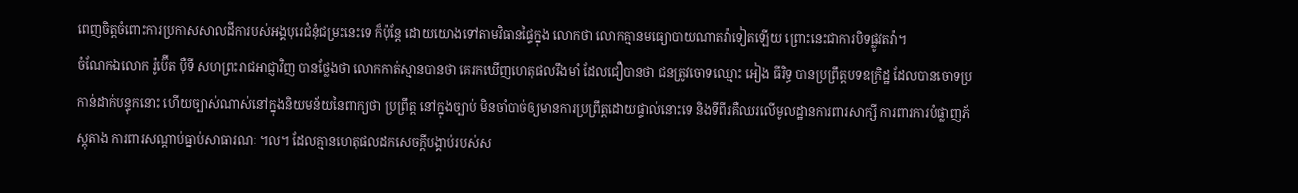ពេញចិត្តចំពោះការប្រកាសសាលដីការបស់អង្គបុរេជំនុំជម្រះនេះទេ ក៏ប៉ុន្តែ ដោយយោងទៅតាមវិធានផ្ទៃក្នុង លោកថា លោកគ្មានមធ្យោបាយណាតវ៉ាទៀតឡើយ ព្រោះនេះជាការបិទផ្លូវតវ៉ា។
ចំណែកឯលោក រ៉ូប៊ើត ប៉ឺទី សហព្រះរាជអាជ្ញាវិញ បានថ្លែងថា លោកកាត់ស្មានបានថា គេរកឃើញហេតុផលរឹងមាំ ដែលជឿបានថា ជនត្រូវចោទឈ្មោះ អៀង ធីរិទ្ធ បានប្រព្រឹត្តបទឧក្រិដ្ឋ ដែលបានចោទប្រកាន់ដាក់បន្ទុកនោះ ហើយច្បាស់ណាស់នៅក្នុងនិយមន័យនៃពាក្យថា ប្រព្រឹត្ត នៅក្នុងច្បាប់ មិនចាំបាច់ឲ្យមានការប្រព្រឹត្តដោយផ្ទាល់នោះទេ និងទីពីរគឺឈរលើមូលដ្ឋានការពារសាក្សី ការពារការបំផ្លាញភ័ស្តុតាង ការពារសណ្តាប់ធ្នាប់សាធារណៈ ។ល។ ដែលគ្មានហេតុផលដកសេចក្តីបង្គាប់របស់ស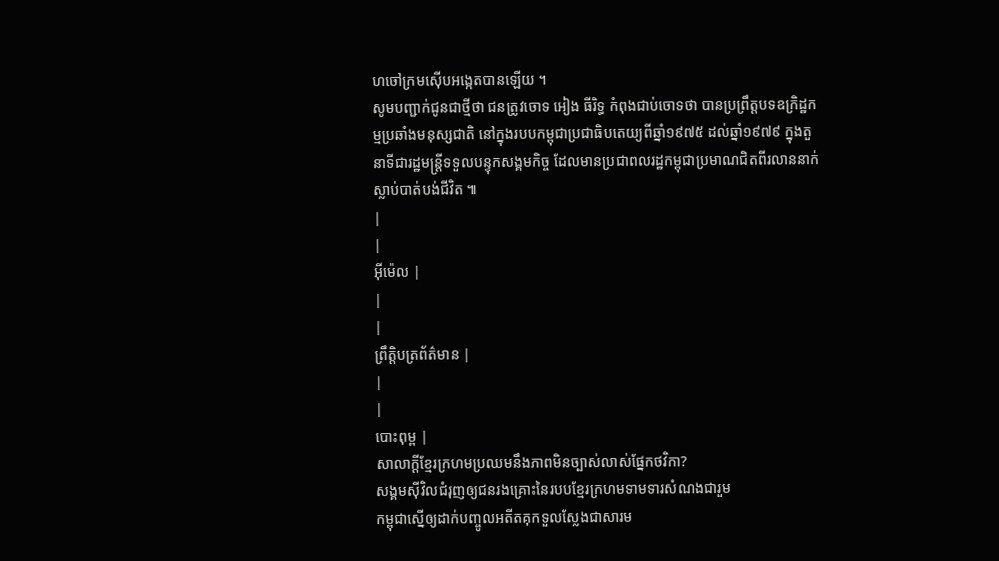ហចៅក្រមស៊ើបអង្កេតបានឡើយ ។
សូមបញ្ជាក់ជូនជាថ្មីថា ជនត្រូវចោទ អៀង ធីរិទ្ធ កំពុងជាប់ចោទថា បានប្រព្រឹត្តបទឧក្រិដ្ឋកម្មប្រឆាំងមនុស្សជាតិ នៅក្នុងរបបកម្ពុជាប្រជាធិបតេយ្យពីឆ្នាំ១៩៧៥ ដល់ឆ្នាំ១៩៧៩ ក្នុងតួនាទីជារដ្ឋមន្រ្តីទទួលបន្ទុកសង្គមកិច្ច ដែលមានប្រជាពលរដ្ឋកម្ពុជាប្រមាណជិតពីរលាននាក់ស្លាប់បាត់បង់ជីវិត ៕
|
|
អ៊ីម៉េល |
|
|
ព្រឹត្តិបត្រព័ត៌មាន |
|
|
បោះពុម្ព |
សាលាក្ដីខ្មែរក្រហមប្រឈមនឹងភាពមិនច្បាស់លាស់ផ្នែកថវិកា?
សង្គមស៊ីវិលជំរុញឲ្យជនរងគ្រោះនៃរបបខ្មែរក្រហមទាមទារសំណងជារួម
កម្ពុជាស្នើឲ្យដាក់បញ្ចូលអតីតគុកទួលស្លែងជាសារម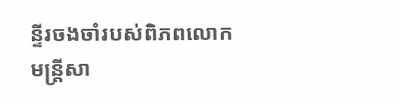ន្ទីរចងចាំរបស់ពិភពលោក
មន្ត្រីសា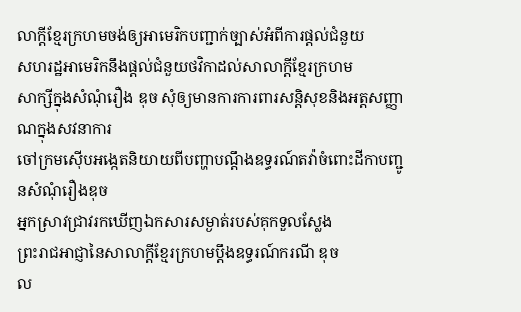លាក្ដីខ្មែរក្រហមចង់ឲ្យអាមេរិកបញ្ជាក់ច្បាស់អំពីការផ្ដល់ជំនួយ
សហរដ្ឋអាមេរិកនឹងផ្ដល់ជំនួយថវិកាដល់សាលាក្ដីខ្មែរក្រហម
សាក្សីក្នុងសំណុំរឿង ឌុច សុំឲ្យមានការការពារសន្តិសុខនិងអត្តសញ្ញាណក្នុងសវនាការ
ចៅក្រមស៊ើបអង្កេតនិយាយពីបញ្ហាបណ្ដឹងឧទ្ធរណ៍តវ៉ាចំពោះដីកាបញ្ជូនសំណុំរឿងឌុច
អ្នកស្រាវជ្រាវរកឃើញឯកសារសម្ងាត់របស់គុកទួលស្លែង
ព្រះរាជអាជ្ញានៃសាលាក្ដីខ្មែរក្រហមប្ដឹងឧទ្ធរណ៍ករណី ឌុច
ល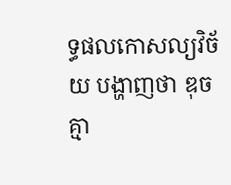ទ្ធផលកោសល្យវិច័យ បង្ហាញថា ឌុច គ្មា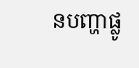នបញ្ហាផ្លូ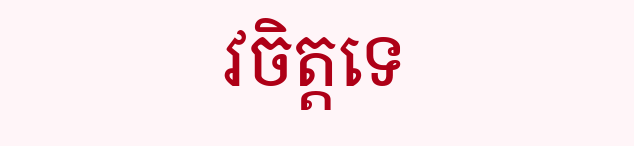វចិត្តទេ